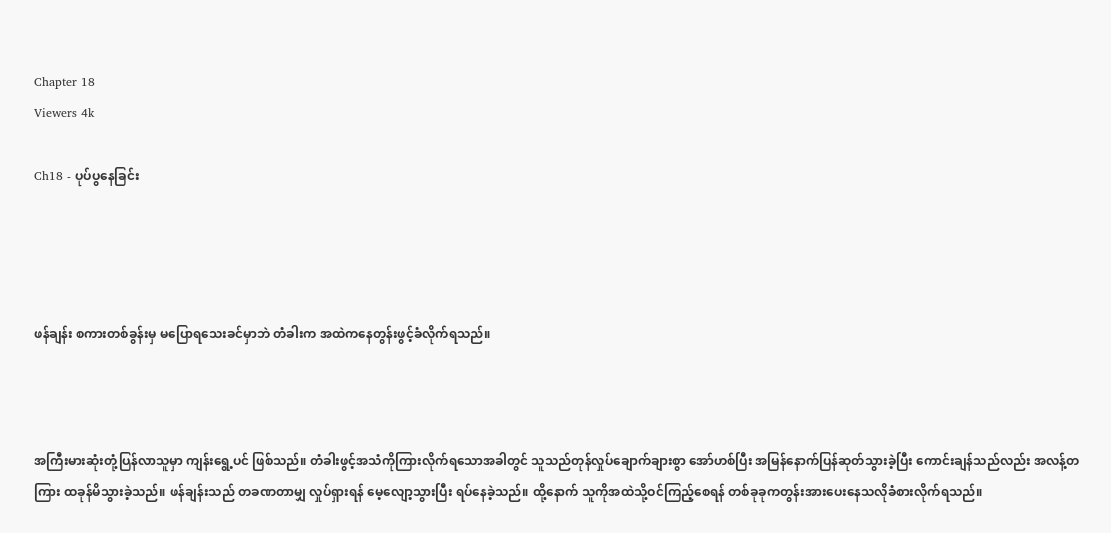Chapter 18
Viewers 4k

Ch18 - ပုပ်ပွနေခြင်း




ဖန်ချန်း စကားတစ်ခွန်းမှ မပြောရသေးခင်မှာဘဲ တံခါးက အထဲကနေတွန်းဖွင့်ခံလိုက်ရသည်။



အကြီးမားဆုံးတုံ့ပြန်လာသူမှာ ကျန်းရွေ့ပင် ဖြစ်သည်။ တံခါးဖွင့်အသံကိုကြားလိုက်ရသောအခါတွင် သူသည်တုန်လှုပ်ချောက်ချားစွာ အော်ဟစ်ပြီး အမြန်နောက်ပြန်ဆုတ်သွားခဲ့ပြီး ကောင်းချန်သည်လည်း အလန့်တကြား ထခုန်မိသွားခဲ့သည်။ ဖန်ချန်းသည် တခဏတာမျှ လှုပ်ရှားရန် မေ့လျော့သွားပြီး ရပ်နေခဲ့သည်။ ထို့နောက် သူကိုအထဲသို့ဝင်ကြည့်စေရန် တစ်ခုခုကတွန်းအားပေးနေသလိုခံစားလိုက်ရသည်။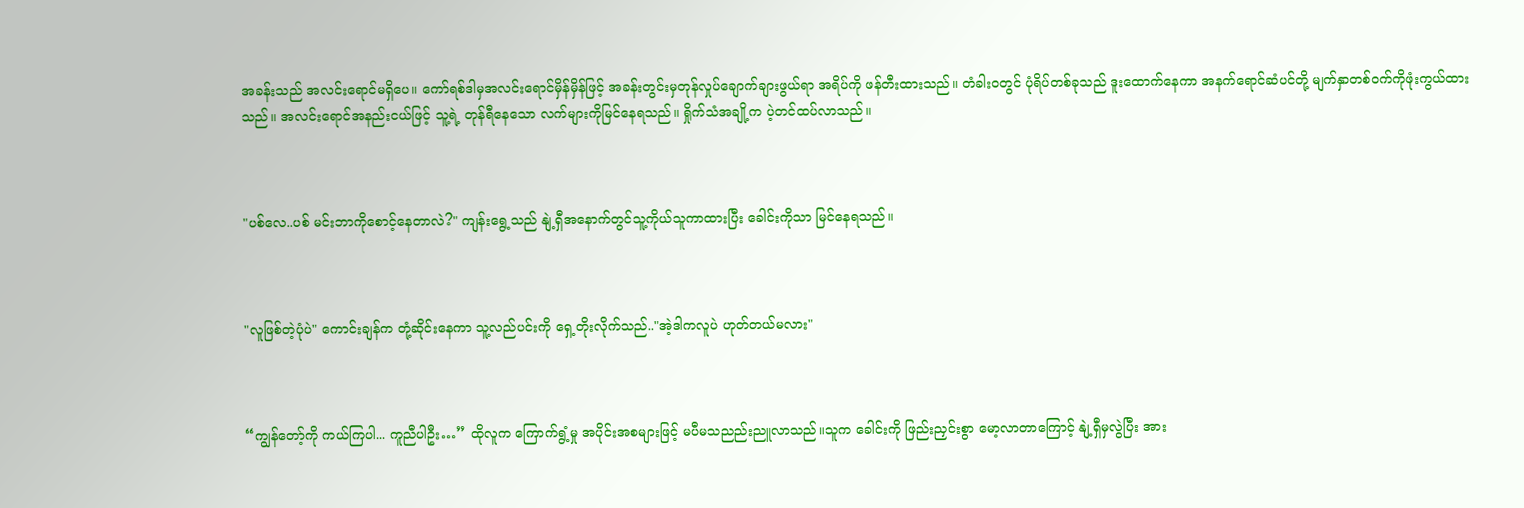အခန်းသည် အလင်းရောင်မရှိပေ။ ကော်ရစ်ဒါမှအလင်းရောင်မှိန်မှိန်ဖြင့် အခန်းတွင်းမှတုန်လှုပ်ချောက်ချားဖွယ်ရာ အရိပ်ကို ဖန်တီးထားသည်။ တံခါးဝတွင် ပုံရိပ်တစ်ခုသည် ဒူးထောက်နေကာ အနက်ရောင်ဆံပင်တို့ မျက်နှာတစ်ဝက်ကိုဖုံးကွယ်ထားသည်။ အလင်းရောင်အနည်းငယ်ဖြင့် သူ့ရဲ့ တုန်ရီနေသော လက်များကိုမြင်နေရသည်။ ရှိုက်သံအချို့က ပဲ့တင်ထပ်လာသည်။



"ပစ်လေ..ပစ် မင်းဘာကိုစောင့်နေတာလဲ?" ကျန်းရွေ့သည် နျဲ့ရှီအနောက်တွင်သူ့ကိုယ်သူကာထားပြီး ခေါင်းကိုသာ မြင်နေရသည်။



"လူဖြစ်တဲ့ပုံပဲ" ကောင်းချန်က တုံ့ဆိုင်းနေကာ သူ့လည်ပင်းကို ရှေ့တိုးလိုက်သည်.."အဲ့ဒါကလူပဲ ဟုတ်တယ်မလား"



“ကျွန်တော့်ကို ကယ်ကြပါ... ကူညီပါဦး…” ထိုလူက ကြောက်ရွံ့မှု အပိုင်းအစများဖြင့် မပီမသညည်းညူလာသည်။သူက ခေါင်းကို ဖြည်းညှင်းစွာ မော့လာတာကြောင့် နျဲ့ရှီမှလွဲပြီး အား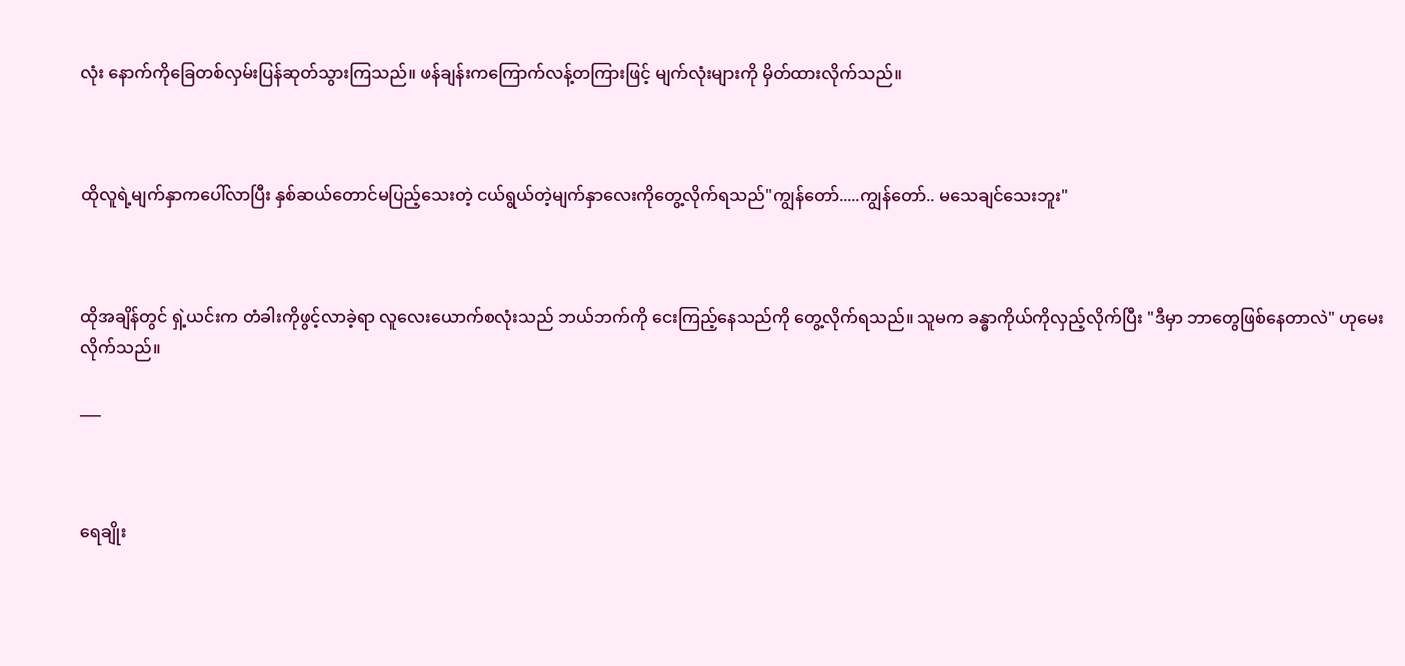လုံး နောက်ကိုခြေတစ်လှမ်းပြန်ဆုတ်သွားကြသည်။ ဖန်ချန်းကကြောက်လန့်တကြားဖြင့် မျက်လုံးများကို မှိတ်ထားလိုက်သည်။



ထိုလူရဲ့မျက်နှာကပေါ်လာပြီး နှစ်ဆယ်တောင်မပြည့်သေးတဲ့ ငယ်ရွယ်တဲ့မျက်နှာလေးကိုတွေ့လိုက်ရသည်"ကျွန်တော်.....ကျွန်တော်.. မသေချင်သေးဘူး"



ထိုအချိန်တွင် ရှဲ့ယင်းက တံခါးကိုဖွင့်လာခဲ့ရာ လူလေးယောက်စလုံးသည် ဘယ်ဘက်ကို ငေးကြည့်နေသည်ကို တွေ့လိုက်ရသည်။ သူမက ခန္ဓာကိုယ်ကိုလှည့်လိုက်ပြီး "ဒီမှာ ဘာတွေဖြစ်နေတာလဲ" ဟုမေးလိုက်သည်။

___



ရေချိုး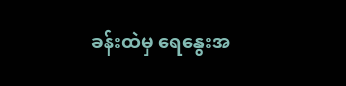ခန်းထဲမှ ရေနွေးအ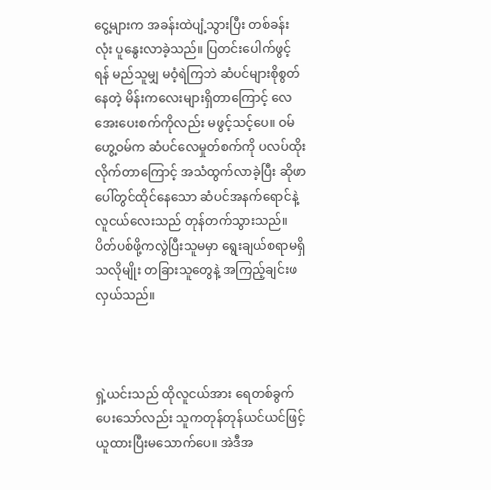ငွေ့များက အခန်းထဲပျံ့သွားပြီး တစ်ခန်းလုံး ပူနွေးလာခဲ့သည်။ ပြတင်းပေါက်ဖွင့်ရန် မည်သူမျှ မဝံ့ရဲကြဘဲ ဆံပင်များစိုစွတ်နေတဲ့ မိန်းကလေးများရှိတာကြောင့် လေအေးပေးစက်ကိုလည်း မဖွင့်သင့်ပေ။ ဝမ်ဟွေ့ဝမ်က ဆံပင်လေမှုတ်စက်ကို ပလပ်ထိုးလိုက်တာကြောင့် အသံထွက်လာခဲ့ပြီး ဆိုဖာပေါ်တွင်ထိုင်နေသော ဆံပင်အနက်ရောင်နဲ့လူငယ်လေးသည် တုန်တက်သွားသည်။ ပိတ်ပစ်ဖို့ကလွဲပြီးသူမမှာ ရွေးချယ်စရာမရှိသလိုမျိုး တခြားသူတွေနဲ့ အကြည့်ချင်းဖလှယ်သည်။



ရှဲ့ယင်းသည် ထိုလူငယ်အား ရေတစ်ခွက် ပေးသော်လည်း သူကတုန်တုန်ယင်ယင်ဖြင့်ယူထားပြီးမသောက်ပေ။ အဲဒီအ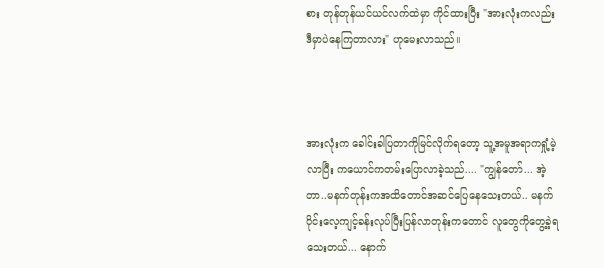စား တုန်တုန်ယင်ယင်လက်ထဲမှာ ကိုင်ထားပြီး "အားလုံးကလည်း ဒီမှာပဲနေကြတာလား" ဟုမေးလာသည်။



အားလုံးက ခေါင်းခါပြတာကိုမြင်လိုက်ရတော့ သူ့အမူအရာကရှုံ့မဲ့လာပြီး ကယောင်ကတမ်းပြောလာခဲ့သည်.... "ကျွန်တော်... အဲ့တာ..မနက်တုန်းကအထိတောင်အဆင်ပြေနေသေးတယ်.. မနက်ပိုင်းလေ့ကျင့်ခန်းလုပ်ပြီးပြန်လာတုန်းကတောင် လူတွေကိုတွေ့ခဲ့ရသေးတယ်... နောက်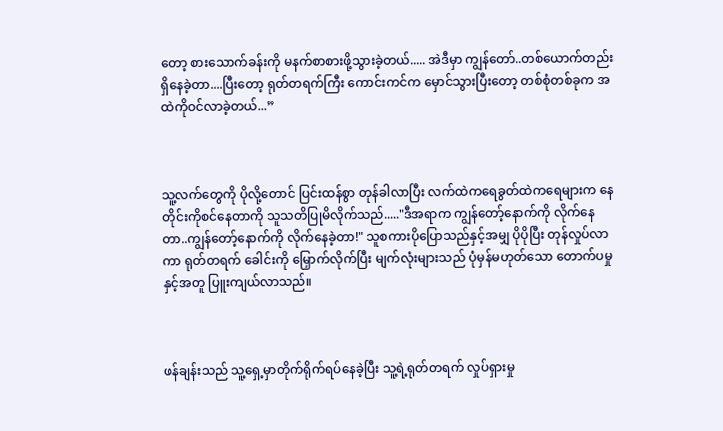တော့ စားသောက်ခန်းကို မနက်စာစားဖို့သွားခဲ့တယ်..... အဲဒီမှာ ကျွန်တော်..တစ်ယောက်တည်းရှိနေခဲ့တာ....ပြီးတော့ ရုတ်တရက်ကြီး ကောင်းကင်က မှောင်သွားပြီးတော့ တစ်စုံတစ်ခုက အထဲကိုဝင်လာခဲ့တယ်...”



သူ့လက်တွေကို ပိုလို့တောင် ပြင်းထန်စွာ တုန်ခါလာပြီး လက်ထဲကရေခွတ်ထဲကရေများက နေတိုင်းကိုစင်နေတာကို သူသတိပြုမိလိုက်သည်....."ဒီအရာက ကျွန်တော့်နောက်ကို လိုက်နေတာ..ကျွန်တော့်နောက်ကို လိုက်နေခဲ့တာ!" သူစကားပိုပြောသည်နှင့်အမျှ ပိုပိုပြီး တုန်လှုပ်လာကာ ရုတ်တရက် ခေါင်းကို မြှောက်လိုက်ပြီး မျက်လုံးများသည် ပုံမှန်မဟုတ်သော တောက်ပမှုနှင့်အတူ ပြူးကျယ်လာသည်။



ဖန်ချန်းသည် သူ့ရှေ့မှာတိုက်ရိုက်ရပ်နေခဲ့ပြီး သူ့ရဲ့ရုတ်တရက် လှုပ်ရှားမှု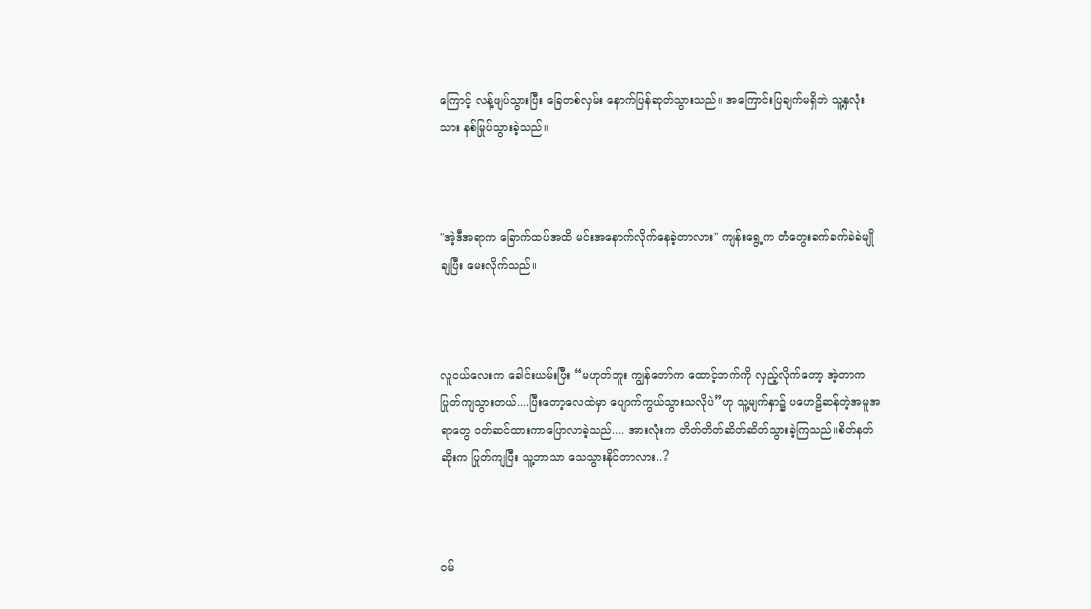ကြောင့် လန့်ဖျပ်သွားပြီး ခြေတစ်လှမ်း နောက်ပြန်ဆုတ်သွားသည်။ အကြောင်းပြချက်မရှိဘဲ သူ့နှလုံးသား နစ်မြုပ်သွားခဲ့သည်။



"အဲ့ဒီအရာက ခြောက်ထပ်အထိ မင်းအနောက်လိုက်နေခဲ့တာလား" ကျန်းရွေ့က တံတွေးခက်ခက်ခဲခဲမျိုချပြီး မေးလိုက်သည်။



လူငယ်လေးက ခေါင်းယမ်းပြီး “မဟုတ်ဘူး ကျွန်တော်က ထောင့်ဘက်ကို လှည့်လိုက်တော့ အဲ့တာက ပြုတ်ကျသွားတယ်....ပြီးတော့လေထဲမှာ ပျောက်ကွယ်သွားသလိုပဲ”ဟု သူ့မျက်နှာ၌ ပဟေဠိဆန်တဲ့အမူအရာတွေ ဝတ်ဆင်ထားကာပြောလာခဲ့သည်.... အားလုံးက တိတ်တိတ်ဆိတ်ဆိတ်သွားခဲ့ကြသည်။စိတ်နတ်ဆိုးက ပြုတ်ကျပြီး သူ့ဘာသာ သေသွားနိုင်တာလား..?



ဝမ်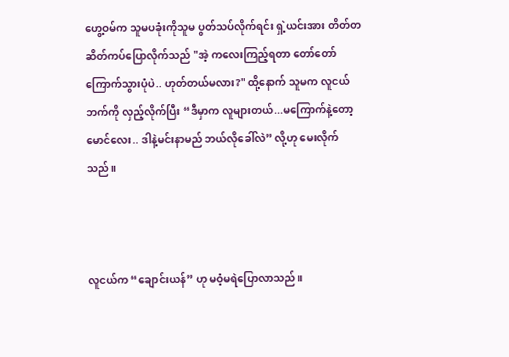ဟွေ့ဝမ်က သူမပခုံးကိုသူမ ပွတ်သပ်လိုက်ရင်း ရှဲ့ယင်းအား တိတ်တဆိတ်ကပ်ပြောလိုက်သည် "အဲ့ ကလေးကြည့်ရတာ တော်တော်ကြောက်သွားပုံပဲ.. ဟုတ်တယ်မလား?" ထို့နောက် သူမက လူငယ်ဘက်ကို လှည့်လိုက်ပြီး “ဒီမှာက လူများတယ်...မကြောက်နဲ့တော့ မောင်လေး.. ဒါနဲ့မင်းနာမည် ဘယ်လိုခေါ်လဲ” လို့ဟု မေးလိုက်သည်။



လူငယ်က “ချောင်းယန်” ဟု မဝံ့မရဲပြောလာသည်။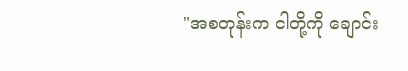"အစတုန်းက ငါတို့ကို ချောင်း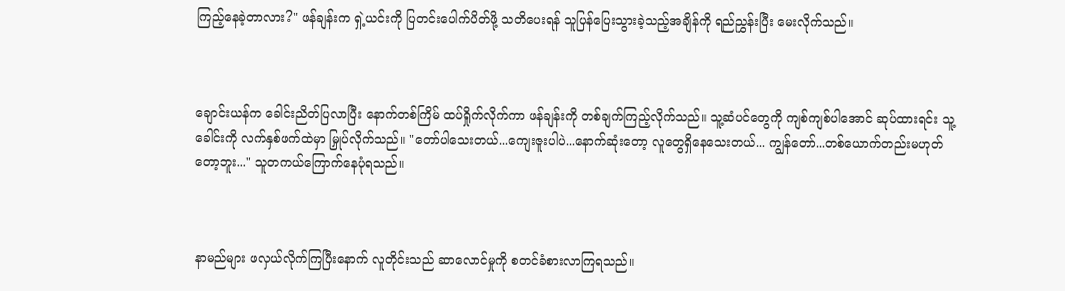ကြည့်နေခဲ့တာလား?" ဖန်ချန်းက ရှဲ့ယင်းကို ပြတင်းပေါက်ပိတ်ဖို့ သတိပေးရန် သူပြန်ပြေးသွားခဲ့သည့်အချိန်ကို ရည်ညွှန်းပြီး မေးလိုက်သည်။



ချောင်းယန်က ခေါင်းညိတ်ပြလာပြီး နောက်တစ်ကြိမ် ထပ်ရှိုက်လိုက်ကာ ဖန်ချန်းကို တစ်ချက်ကြည့်လိုက်သည်။ သူ့ဆံပင်တွေကို ကျစ်ကျစ်ပါအောင် ဆုပ်ထားရင်း သူ့ခေါင်းကို လက်နှစ်ဖက်ထဲမှာ မြှုပ်လိုက်သည်။ "တော်ပါသေးတယ်...ကျေးဇူးပါပဲ...နောက်ဆုံးတော့ လူတွေရှိနေသေးတယ်... ကျွန်တော်...တစ်ယောက်တည်းမဟုတ်တော့ဘူး..." သူတကယ်ကြောက်နေပုံရသည်။



နာမည်များ ဖလှယ်လိုက်ကြပြီးနောက် လူတိုင်းသည် ဆာလောင်မှုကို စတင်ခံစားလာကြရသည်။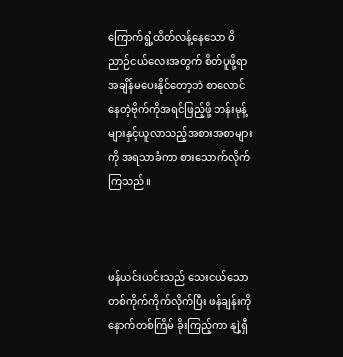ကြောက်ရွံ့ထိတ်လန့်နေသော ဝိညာဉ်ငယ်လေးအတွက် စိတ်ပူဖို့ရာ အချိန်မပေးနိုင်တော့ဘဲ စာလောင်နေတဲ့ဗိုက်ကိုအရင်ဖြည့်ဖို့ ဘန်းမုန့်များနှင့်ယူလာသည့်အစားအစာများကို အရသာခံကာ စားသောက်လိုက်ကြသည်။



ဖန်ယင်းယင်းသည် သေးငယ်သော တစ်ကိုက်ကိုက်လိုက်ပြီး ဖန်ချန်းကို နောက်တစ်ကြိမ် ခိုးကြည့်ကာ နျဲ့ရှီ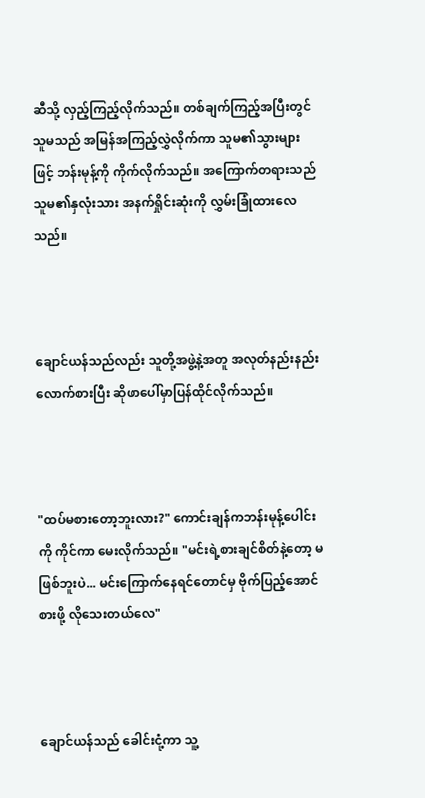ဆီသို့ လှည့်ကြည့်လိုက်သည်။ တစ်ချက်ကြည့်အပြီးတွင် သူမသည် အမြန်အကြည့်လွှဲလိုက်ကာ သူမ၏သွားများဖြင့် ဘန်းမုန့်ကို ကိုက်လိုက်သည်။ အကြောက်တရားသည် သူမ၏နှလုံးသား အနက်ရှိုင်းဆုံးကို လွှမ်းခြုံထားလေသည်။



ချောင်ယန်သည်လည်း သူတို့အဖွဲ့နဲ့အတူ အလုတ်နည်းနည်းလောက်စားပြီး ဆိုဖာပေါ်မှာပြန်ထိုင်လိုက်သည်။



"ထပ်မစားတော့ဘူးလား?" ကောင်းချန်ကဘန်းမုန့်ပေါင်းကို ကိုင်ကာ မေးလိုက်သည်။ "မင်းရဲ့စားချင်စိတ်နဲ့တော့ မဖြစ်ဘူးပဲ... မင်းကြောက်နေရင်တောင်မှ ဗိုက်ပြည့်အောင်စားဖို့ လိုသေးတယ်လေ"



ချောင်ယန်သည် ခေါင်းငုံ့ကာ သူ့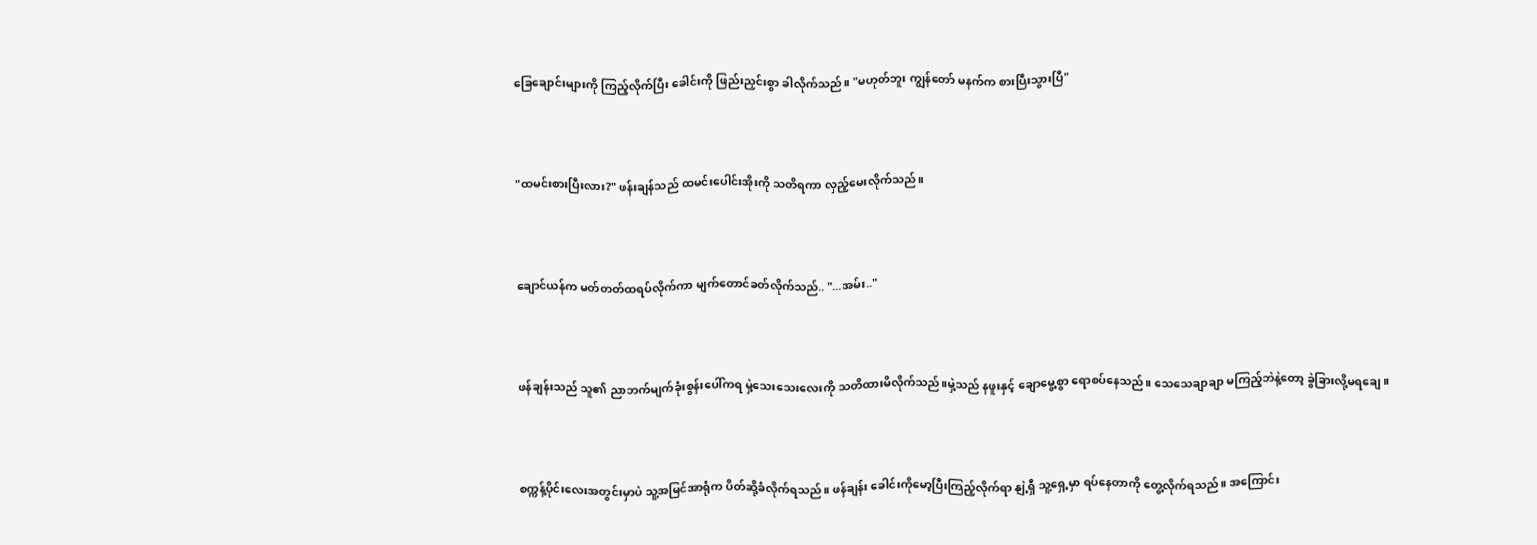ခြေချောင်းများကို ကြည့်လိုက်ပြီး ခေါင်းကို ဖြည်းညှင်းစွာ ခါလိုက်သည်။ "မဟုတ်ဘူး ကျွန်တော် မနက်က စားပြီးသွားပြီ"



"ထမင်းစားပြီးလား?" ဖန်းချန်သည် ထမင်းပေါင်းအိုးကို သတိရကာ လှည့်မေးလိုက်သည်။



ချောင်ယန်က မတ်တတ်ထရပ်လိုက်ကာ မျက်တောင်ခတ်လိုက်သည်.. "...အမ်း.."



ဖန်ချန်းသည် သူ၏ ညာဘက်မျက်ခုံးစွန်းပေါ်ကရ မှဲ့သေးသေးလေးကို သတိထားမိလိုက်သည်။မှဲ့သည် နဖူးနှင့် ချောမွေ့စွာ ရောစပ်နေသည်။ သေသေချာချာ မကြည့်ဘဲနဲ့တော့ ခွဲခြားလို့မရချေ။



စက္ကန့်ပိုင်းလေးအတွင်းမှာပဲ သူ့အမြင်အာရုံက ပိတ်ဆို့ခံလိုက်ရသည်။ ဖန်ချန်း ခေါင်းကိုမော့ပြီးကြည့်လိုက်ရာ နျဲ့ရှီ သူ့ရှေ့မှာ ရပ်နေတာကို တွေ့လိုက်ရသည်။ အကြောင်း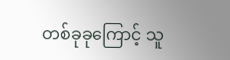တစ်ခုခုကြောင့် သူ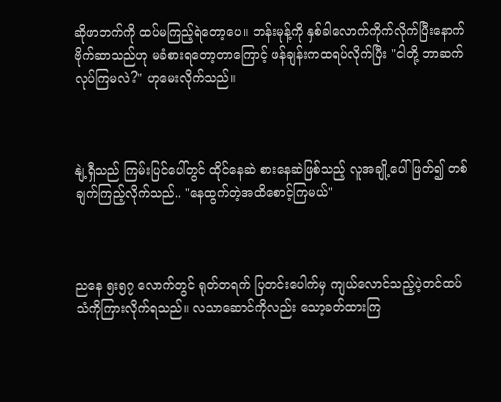ဆိုဖာဘက်ကို ထပ်မကြည့်ရဲတော့ပေ။ ဘန်းမုန့်ကို နှစ်ခါလောက်ကိုက်လိုက်ပြီးနောက် ဗိုက်ဆာသည်ဟု မခံစားရတော့တာကြောင့် ဖန်ချန်းကထရပ်လိုက်ပြီး "ငါတို့ ဘာဆက်လုပ်ကြမလဲ?" ဟုမေးလိုက်သည်။



နျဲ့ရှီသည် ကြမ်းပြင်ပေါ်တွင် ထိုင်နေဆဲ စားနေဆဲဖြစ်သည့် လူအချို့ပေါ် ဖြတ်၍ တစ်ချက်ကြည့်လိုက်သည်.. "နေထွက်တဲ့အထိစောင့်ကြမယ်"



ညနေ ၅း၅၇ လောက်တွင် ရုတ်တရက် ပြတင်းပေါက်မှ ကျယ်လောင်သည့်ပဲ့တင်ထပ်သံကိုကြားလိုက်ရသည်။ လသာဆောင်ကိုလည်း သော့ခတ်ထားကြ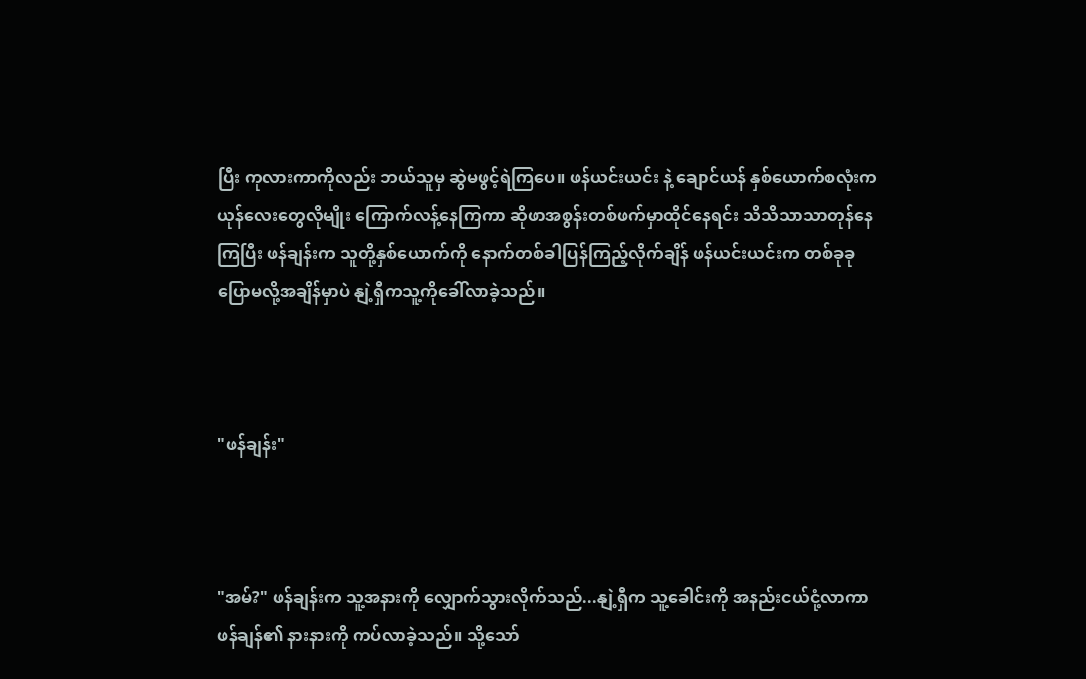ပြီး ကုလားကာကိုလည်း ဘယ်သူမှ ဆွဲမဖွင့်ရဲကြပေ။ ဖန်ယင်းယင်း နဲ့ ချောင်ယန် နှစ်ယောက်စလုံးက ယုန်လေးတွေလိုမျိုး ကြောက်လန့်နေကြကာ ဆိုဖာအစွန်းတစ်ဖက်မှာထိုင်နေရင်း သိသိသာသာတုန်နေကြပြီး ဖန်ချန်းက သူတို့နှစ်ယောက်ကို နောက်တစ်ခါပြန်ကြည့်လိုက်ချိန် ဖန်ယင်းယင်းက တစ်ခုခုပြောမလို့အချိန်မှာပဲ နျဲ့ရှီကသူ့ကိုခေါ်လာခဲ့သည်။



"ဖန်ချန်း"



"အမ်?" ဖန်ချန်းက သူ့အနားကို လျှောက်သွားလိုက်သည်...နျဲ့ရှီက သူ့ခေါင်းကို အနည်းငယ်ငုံ့လာကာ ဖန်ချန်၏ နားနားကို ကပ်လာခဲ့သည်။ သို့သော်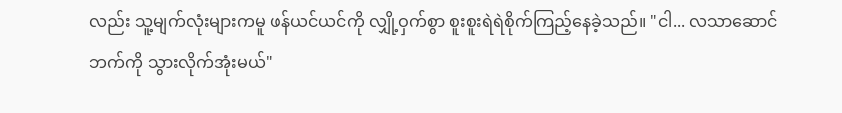လည်း သူ့မျက်လုံးများကမူ ဖန်ယင်ယင်ကို လျှို့ဝှက်စွာ စူးစူးရဲရဲစိုက်ကြည့်နေခဲ့သည်။ "ငါ... လသာဆောင်ဘက်ကို သွားလိုက်အုံးမယ်"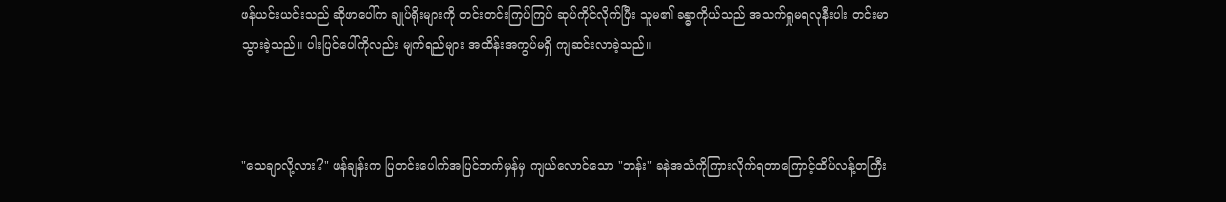ဖန်ယင်းယင်းသည် ဆိုဖာပေါ်က ချုပ်ရိုးများကို တင်းတင်းကြပ်ကြပ် ဆုပ်ကိုင်လိုက်ပြီး သူမ၏ ခန္ဓာကိုယ်သည် အသက်ရှုမရလုနီးပါး တင်းမာသွားခဲ့သည်။ ပါးပြင်ပေါ်ကိုလည်း မျက်ရည်များ အထိန်းအကွပ်မရှိ ကျဆင်းလာခဲ့သည်။



"သေချာလို့လား?" ဖန်ချန်းက ပြတင်းပေါက်အပြင်ဘက်မှန်မှ ကျယ်လောင်သော "ဘန်း" ခနဲအသံကိုကြားလိုက်ရတာကြောင့်ထိပ်လန့်တကြီး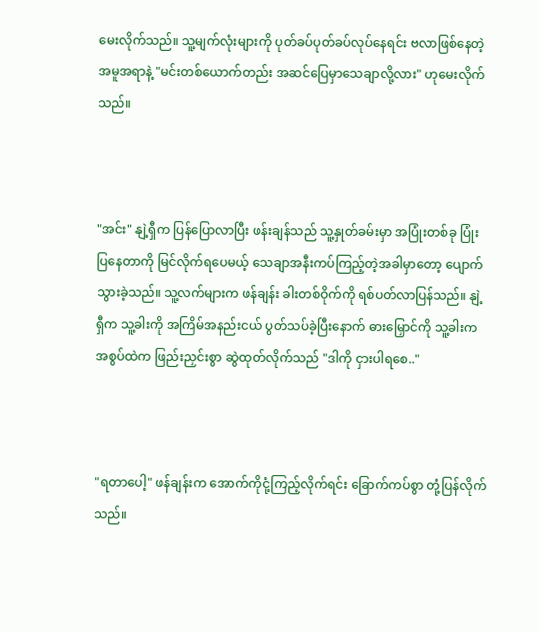မေးလိုက်သည်။ သူ့မျက်လုံးများကို ပုတ်ခပ်ပုတ်ခပ်လုပ်နေရင်း ဗလာဖြစ်နေတဲ့ အမူအရာနဲ့ "မင်းတစ်ယောက်တည်း အဆင်ပြေမှာသေချာလို့လား" ဟုမေးလိုက်သည်။



"အင်း" နျဲ့ရှီက ပြန်ပြောလာပြီး ဖန်းချန်သည် သူ့နှုတ်ခမ်းမှာ အပြုံးတစ်ခု ပြုံးပြနေတာကို မြင်လိုက်ရပေမယ့် သေချာအနီးကပ်ကြည့်တဲ့အခါမှာတော့ ပျောက်သွားခဲ့သည်။ သူ့လက်များက ဖန်ချန်း ခါးတစ်ဝိုက်ကို ရစ်ပတ်လာပြန်သည်။ နျဲ့ရှီက သူ့ခါးကို အကြိမ်အနည်းငယ် ပွတ်သပ်ခဲ့ပြီးနောက် ဓားမြှောင်ကို သူ့ခါးကအစွပ်ထဲက ဖြည်းညှင်းစွာ ဆွဲထုတ်လိုက်သည် "ဒါကို ငှားပါရစေ.."



"ရတာပေါ့" ဖန်ချန်းက အောက်ကိုငုံ့ကြည့်လိုက်ရင်း ခြောက်ကပ်စွာ တုံ့ပြန်လိုက်သည်။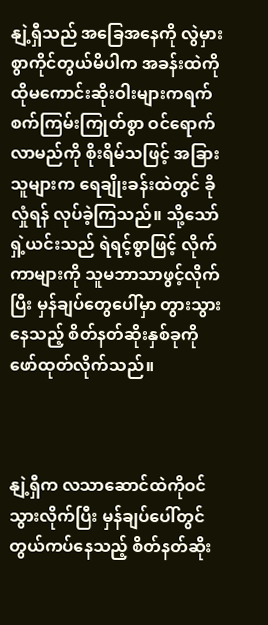နျဲ့ရှီသည် အခြေအနေကို လွဲမှားစွာကိုင်တွယ်မိပါက အခန်းထဲကို ထိုမကောင်းဆိုးဝါးများကရက်စက်ကြမ်းကြုတ်စွာ ဝင်ရောက်လာမည်ကို စိုးရိမ်သဖြင့် အခြားသူများက ရေချိုးခန်းထဲတွင် ခိုလှုံရန် လုပ်ခဲ့ကြသည်။ သို့သော် ရှဲ့ယင်းသည် ရဲရင့်စွာဖြင့် လိုက်ကာများကို သူမဘာသာဖွင့်လိုက်ပြီး မှန်ချပ်တွေပေါ်မှာ တွားသွားနေသည့် စိတ်နတ်ဆိုးနှစ်ခုကို ဖော်ထုတ်လိုက်သည်။



နျဲ့ရှီက လသာဆောင်ထဲကိုဝင်သွားလိုက်ပြီး မှန်ချပ်ပေါ်တွင် တွယ်ကပ်နေသည့် စိတ်နတ်ဆိုး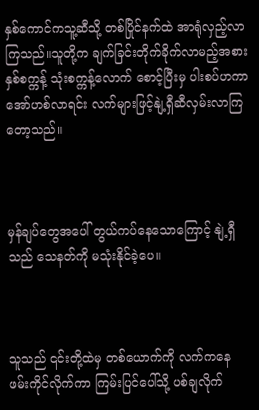နှစ်ကောင်ကသူ့ဆီသို့ တစ်ပြိုင်နက်ထဲ အာရုံလှည့်လာကြသည်။သူတို့က ချက်ခြင်းတိုက်ခိုက်လာမည့်အစား နှစ်စက္ကန့် သုံးစက္ကန့်လောက် စောင့်ပြီးမှ ပါးစပ်ဟကာအော်ဟစ်လာရင်း လက်များဖြင့်နျဲ့ရှီဆီလှမ်းလာကြတော့သည်။



မှန်ချပ်တွေအပေါ် တွယ်ကပ်နေသောကြောင့် နျဲ့ရှီသည် သေနတ်ကို မသုံးနိုင်ခဲ့ပေ။



သူသည် ၎င်းတို့ထဲမှ တစ်ယောက်ကို လက်ကနေ ဖမ်းကိုင်လိုက်ကာ ကြမ်းပြင်ပေါ်သို့ ပစ်ချလိုက်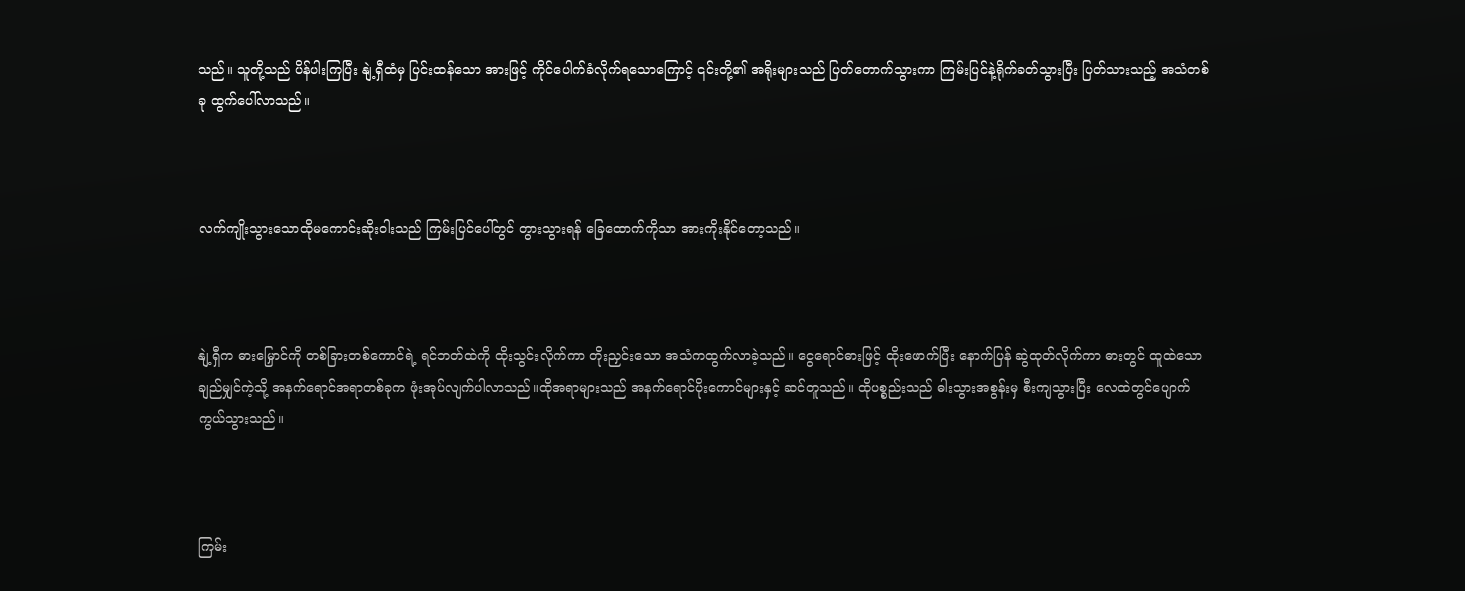သည်။ သူတို့သည် ပိန်ပါးကြပြီး နျဲ့ရှီထံမှ ပြင်းထန်သော အားဖြင့် ကိုင်ပေါက်ခံလိုက်ရသောကြောင့် ၎င်းတို့၏ အရိုးများသည် ပြတ်တောက်သွားကာ ကြမ်းပြင်နဲ့ရိုက်ခတ်သွားပြီး ပြတ်သားသည့် အသံတစ်ခု ထွက်ပေါ်လာသည်။



လက်ကျိုးသွားသောထိုမကောင်းဆိုးဝါးသည် ကြမ်းပြင်ပေါ်တွင် တွားသွားရန် ခြေထောက်ကိုသာ အားကိုးနိုင်တော့သည်။



နျဲ့ရှီက ဓားမြှောင်ကို တစ်ခြားတစ်ကောင်ရဲ့ ရင်ဘတ်ထဲကို ထိုးသွင်းလိုက်ကာ တိုးညှင်းသော အသံကထွက်လာခဲ့သည်။ ငွေရောင်ဓားဖြင့် ထိုးဖောက်ပြီး နောက်ပြန် ဆွဲထုတ်လိုက်ကာ ဓားတွင် ထူထဲသော ချည်မျှင်ကဲ့သို့ အနက်ရောင်အရာတစ်ခုက ဖုံးအုပ်လျက်ပါလာသည်။ထိုအရာများသည် အနက်ရောင်ပိုးကောင်များနှင့် ဆင်တူသည်။ ထိုပစ္စည်းသည် ဓါးသွားအစွန်းမှ စီးကျသွားပြီး လေထဲတွင်ပျောက်ကွယ်သွားသည်။



ကြမ်း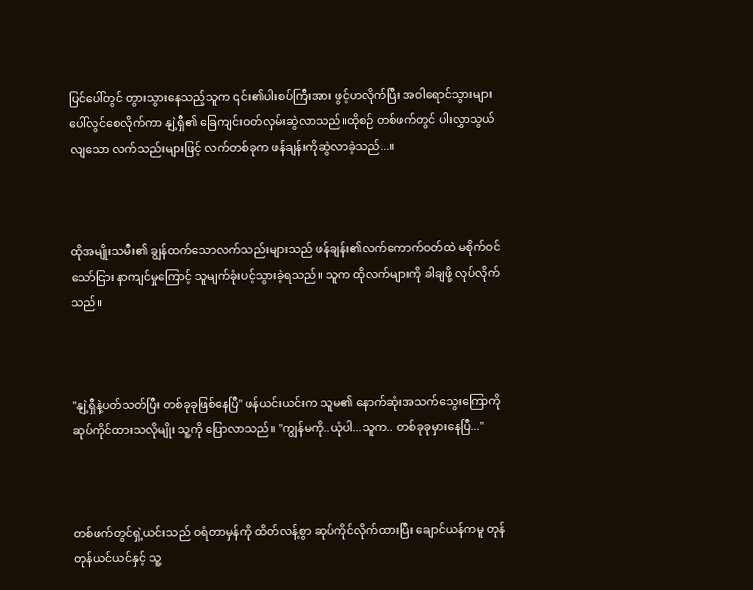ပြင်ပေါ်တွင် တွားသွားနေသည့်သူက ၎င်း၏ပါးစပ်ကြီးအား ဖွင့်ဟလိုက်ပြီး အဝါရောင်သွားများ ပေါ်လွင်စေလိုက်ကာ နျဲ့ရှီ၏ ခြေကျင်းဝတ်လှမ်းဆွဲလာသည်။ထိုစဉ် တစ်ဖက်တွင် ပါးလွှာသွယ်လျသော လက်သည်းများဖြင့် လက်တစ်ခုက ဖန်ချန်းကိုဆွဲလာခဲ့သည်...။



ထိုအမျိုးသမီး၏ ချွန်ထက်သောလက်သည်းများသည် ဖန်ချန်း၏လက်ကောက်ဝတ်ထဲ မစိုက်ဝင်သော်ငြား နာကျင်မှုကြောင့် သူမျက်ခုံးပင့်သွားခဲ့ရသည်။ သူက ထိုလက်များကို ခါချဖို့ လုပ်လိုက်သည်။



"နျဲ့ရှီနဲ့ပတ်သတ်ပြီး တစ်ခုခုဖြစ်နေပြီ" ဖန်ယင်းယင်းက သူမ၏ နောက်ဆုံးအသက်သွေးကြောကို ဆုပ်ကိုင်ထားသလိုမျိုး သူ့ကို ပြောလာသည်။ "ကျွန်မကို..ယုံပါ...သူက.. တစ်ခုခုမှားနေပြီ..."



တစ်ဖက်တွင်ရှဲ့ယင်းသည် ဝရံတာမှန်ကို ထိတ်လန့်စွာ ဆုပ်ကိုင်လိုက်ထားပြီး ချောင်ယန်ကမူ တုန်တုန်ယင်ယင်နှင့် သူ့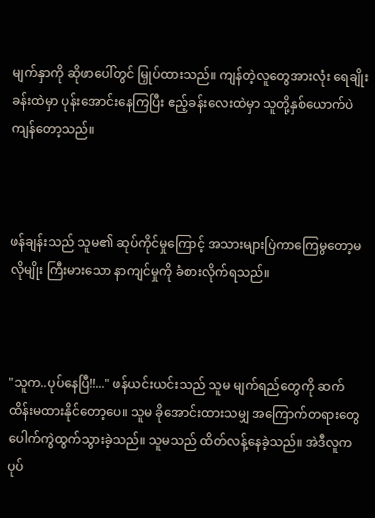မျက်နှာကို ဆိုဖာပေါ်တွင် မြှုပ်ထားသည်။ ကျန်တဲ့လူတွေအားလုံး ရေချိုးခန်းထဲမှာ ပုန်းအောင်းနေကြပြီး ဧည့်ခန်းလေးထဲမှာ သူတို့နှစ်ယောက်ပဲ ကျန်တော့သည်။



ဖန်ချန်းသည် သူမ၏ ဆုပ်ကိုင်မှုကြောင့် အသားများပြဲကာကြေမွတော့မလိုမျိုး ကြီးမားသော နာကျင်မှုကို ခံစားလိုက်ရသည်။



"သူက..ပုပ်နေပြီ!!..." ဖန်ယင်းယင်းသည် သူမ မျက်ရည်တွေကို ဆက်ထိန်းမထားနိုင်တော့ပေ။ သူမ ခိုအောင်းထားသမျှ အကြောက်တရားတွေ ပေါက်ကွဲထွက်သွားခဲ့သည်။ သူမသည် ထိတ်လန့်နေခဲ့သည်။ အဲဒီလူက ပုပ်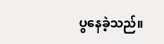ပွနေခဲ့သည်။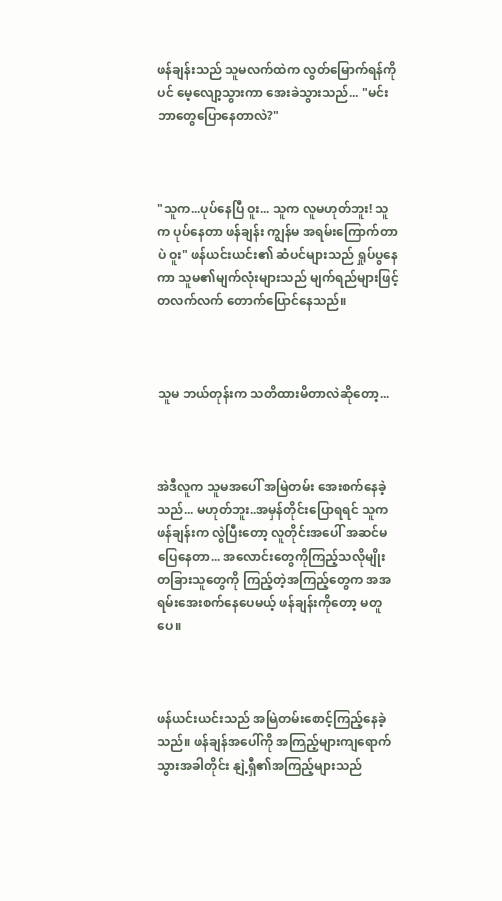ဖန်ချန်းသည် သူမလက်ထဲက လွတ်မြောက်ရန်ကိုပင် မေ့လျော့သွားကာ အေးခဲသွားသည်... "မင်း ဘာတွေပြောနေတာလဲ?"



"သူက...ပုပ်နေပြီ ဝူး... သူက လူမဟုတ်ဘူး! သူက ပုပ်နေတာ ဖန်ချန်း ကျွန်မ အရမ်းကြောက်တာပဲ ဝူး" ဖန်ယင်းယင်း၏ ဆံပင်များသည် ရှုပ်ပွနေကာ သူမ၏မျက်လုံးများသည် မျက်ရည်များဖြင့် တလက်လက် တောက်ပြောင်နေသည်။



သူမ ဘယ်တုန်းက သတိထားမိတာလဲဆိုတော့...



အဲဒီလူက သူမအပေါ် အမြဲတမ်း အေးစက်နေခဲ့သည်... မဟုတ်ဘူး..အမှန်တိုင်းပြောရရင် သူက ဖန်ချန်းက လွဲပြီးတော့ လူတိုင်းအပေါ် အဆင်မပြေနေတာ... အလောင်းတွေကိုကြည့်သလိုမျိုး တခြားသူတွေကို ကြည့်တဲ့အကြည့်တွေက အအရမ်းအေးစက်နေပေမယ့် ဖန်ချန်းကိုတော့ မတူပေ။



ဖန်ယင်းယင်းသည် အမြဲတမ်းစောင့်ကြည့်နေခဲ့သည်။ ဖန်ချန်အပေါ်ကို အကြည့်များကျရောက်သွားအခါတိုင်း နျဲ့ရှီ၏အကြည့်များသည်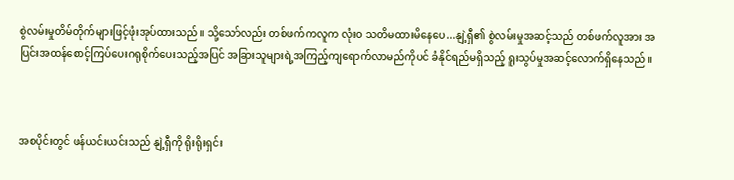စွဲလမ်းမှုတိမ်တိုက်များဖြင့်ဖုံးအုပ်ထားသည်။ သို့သော်လည်း တစ်ဖက်ကလူက လုံးဝ သတိမထားမိနေပေ...နျဲ့ရှီ၏ စွဲလမ်းမှုအဆင့်သည် တစ်ဖက်လူအား အပြင်းအထန်စောင့်ကြပ်ပေးဂရုစိုက်ပေးသည့်အပြင် အခြားသူများရဲ့အကြည့်ကျရောက်လာမည်ကိုပင် ခံနိုင်ရည်မရှိသည့် ရူးသွပ်မှုအဆင့်လောက်ရှိနေသည်။



အစပိုင်းတွင် ဖန်ယင်းယင်းသည် နျဲ့ရှီကို ရိုးရိုးရှင်း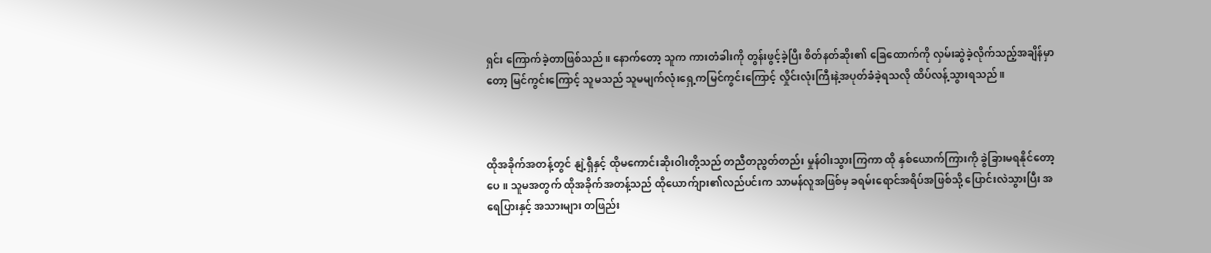ရှင်း ကြောက်ခဲ့တာဖြစ်သည်။ နောက်တော့ သူက ကားတံခါးကို တွန်းဖွင့်ခဲ့ပြီး စိတ်နတ်ဆိုး၏ ခြေထောက်ကို လှမ်းဆွဲခဲ့လိုက်သည့်အချိန်မှာတော့ မြင်ကွင်းကြောင့် သူမသည် သူမမျက်လုံးရှေ့ကမြင်ကွင်းကြောင့် လှိုင်းလုံးကြီးနဲ့အပုတ်ခံခဲ့ရသလို ထိပ်လန့်သွားရသည်။



ထိုအခိုက်အတန့်တွင် နျဲ့ရှီနှင့် ထိုမကောင်းဆိုးဝါးတို့သည် တညီတညွတ်တည်း မှုန်ဝါးသွားကြကာ ထို နှစ်ယောက်ကြားကို ခွဲခြားမရနိုင်တော့ပေ။ သူမအတွက် ထိုအခိုက်အတန့်သည် ထိုယောက်ျား၏လည်ပင်းက သာမန်လူအဖြစ်မှ ခရမ်းရောင်အရိပ်အဖြစ်သို့ ပြောင်းလဲသွားပြီး အရေပြားနှင့် အသားများ တဖြည်း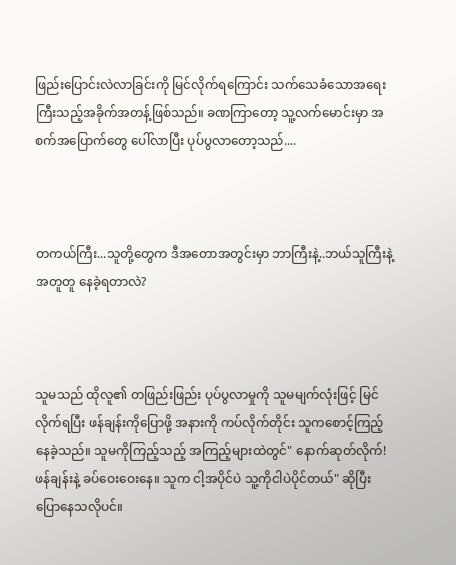ဖြည်းပြောင်းလဲလာခြင်းကို မြင်လိုက်ရကြောင်း သက်သေခံသောအရေးကြီးသည့်အခိုက်အတန့်ဖြစ်သည်။ ခဏကြာတော့ သူ့လက်မောင်းမှာ အစက်အပြောက်တွေ ပေါ်လာပြီး ပုပ်ပွလာတော့သည်....



တကယ်ကြီး...သူတို့တွေက ဒီအတောအတွင်းမှာ ဘာကြီးနဲ့..ဘယ်သူကြီးနဲ့ အတူတူ နေခဲ့ရတာလဲ?



သူမသည် ထိုလူ၏ တဖြည်းဖြည်း ပုပ်ပွလာမှုကို သူမမျက်လုံးဖြင့် မြင်လိုက်ရပြီး ဖန်ချန်းကိုပြောဖို့ အနားကို ကပ်လိုက်တိုင်း သူကစောင့်ကြည့်နေခဲ့သည်။ သူမကိုကြည့်သည့် အကြည့်များထဲတွင်" နောက်ဆုတ်လိုက်! ဖန်ချန်းနဲ့ ခပ်ဝေးဝေးနေ။ သူက ငါ့အပိုင်ပဲ သူ့ကိုငါပဲပိုင်တယ်" ဆိုပြီးပြောနေသလိုပင်။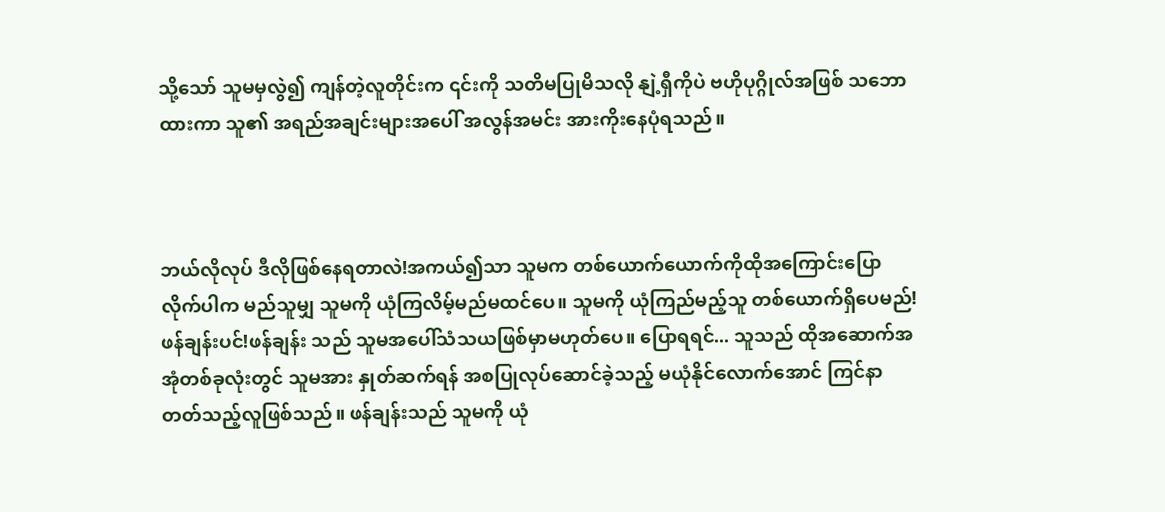သို့သော် သူမမှလွဲ၍ ကျန်တဲ့လူတိုင်းက ၎င်းကို သတိမပြုမိသလို နျဲ့ရှီကိုပဲ ဗဟိုပုဂ္ဂိုလ်အဖြစ် သဘောထားကာ သူ၏ အရည်အချင်းများအပေါ် အလွန်အမင်း အားကိုးနေပုံရသည်။



ဘယ်လိုလုပ် ဒီလိုဖြစ်နေရတာလဲ!အကယ်၍သာ သူမက တစ်ယောက်ယောက်ကိုထိုအကြောင်းပြောလိုက်ပါက မည်သူမျှ သူမကို ယုံကြလိမ့်မည်မထင်ပေ။ သူမကို ယုံကြည်မည့်သူ တစ်ယောက်ရှိပေမည်! ဖန်ချန်းပင်!ဖန်ချန်း သည် သူမအပေါ်သံသယဖြစ်မှာမဟုတ်ပေ။ ပြောရရင်... သူသည် ထိုအဆောက်အအုံတစ်ခုလုံးတွင် သူမအား နှုတ်ဆက်ရန် အစပြုလုပ်ဆောင်ခဲ့သည့် မယုံနိုင်လောက်အောင် ကြင်နာတတ်သည့်လူဖြစ်သည်။ ဖန်ချန်းသည် သူမကို ယုံ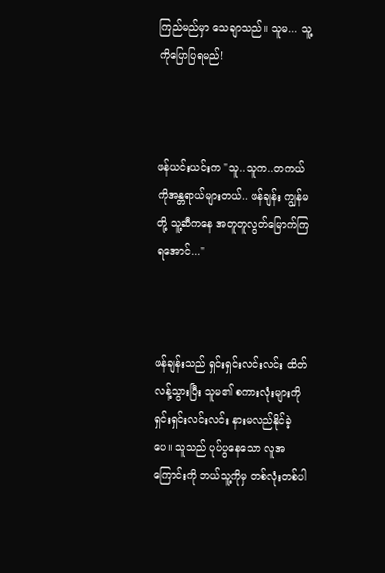ကြည်မည်မှာ သေချာသည်။ သူမ... သူ့ကိုပြောပြရမည်!



ဖန်ယင်းယင်းက "သူ..သူက..တကယ်ကိုအန္တရာယ်များတယ်.. ဖန်ချန်း ကျွန်မတို့ သူ့ဆီကနေ အတူတူလွတ်မြောက်ကြရအောင်..."



ဖန်ချန်းသည် ရှင်းရှင်းလင်းလင်း ထိတ်လန့်သွားပြီး သူမ၏ စကားလုံးများကို ရှင်းရှင်းလင်းလင်း နားမလည်နိုင်ခဲ့ပေ။ သူသည် ပုပ်ပွနေသော လူအကြောင်းကို ဘယ်သူ့ကိုမှ တစ်လုံးတစ်ပါ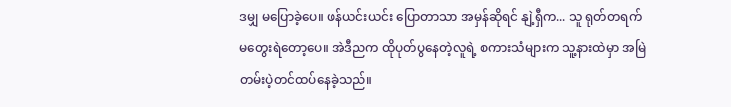ဒမျှ မပြောခဲ့ပေ။ ဖန်ယင်းယင်း ပြောတာသာ အမှန်ဆိုရင် နျဲ့ရှီက... သူ ရုတ်တရက် မတွေးရဲတော့ပေ။ အဲဒီညက ထိုပုတ်ပွနေတဲ့လူရဲ့ စကားသံများက သူ့နားထဲမှာ အမြဲတမ်းပဲ့တင်ထပ်နေခဲ့သည်။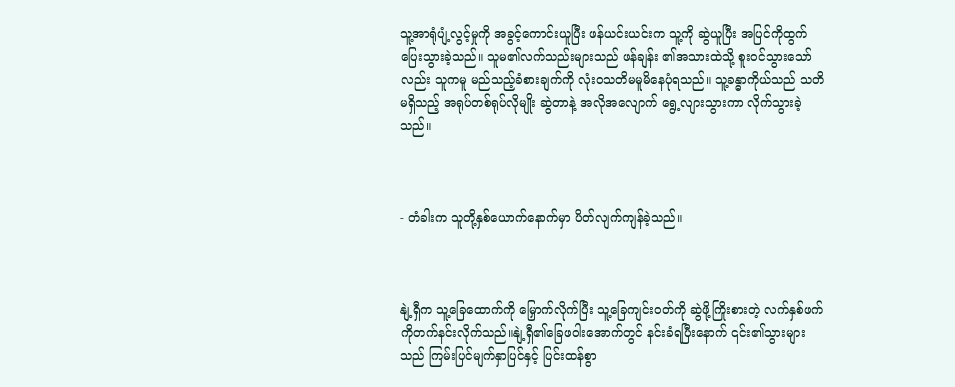သူ့အာရုံပျံ့လွင့်မှုကို အခွင့်ကောင်းယူပြီး ဖန်ယင်းယင်းက သူ့ကို ဆွဲယူပြီး အပြင်ကိုထွက်ပြေးသွားခဲ့သည်။ သူမ၏လက်သည်းများသည် ဖန်ချန်း ၏အသားထဲသို့ စူးဝင်သွားသော်လည်း သူကမူ မည်သည့်ခံစားချက်ကို လုံးဝသတိမမူမိနေပုံရသည်။ သူ့ခန္ဓာကိုယ်သည် သတိမရှိသည့် အရုပ်တစ်ရုပ်လိုမျိုး ဆွဲတာနဲ့ အလိုအလျောက် ရွေ့လျားသွားကာ လိုက်သွားခဲ့သည်။



- တံခါးက သူတို့နှစ်ယောက်နောက်မှာ ပိတ်လျက်ကျန်ခဲ့သည်။



နျဲ့ရှီက သူ့ခြေထောက်ကို မြှောက်လိုက်ပြီး သူ့ခြေကျင်းဝတ်ကို ဆွဲဖို့ကြိုးစားတဲ့ လက်နှစ်ဖက်ကိုတက်နင်းလိုက်သည်။နျဲ့ရှီ၏ခြေဖဝါးအောက်တွင် နင်းခံရပြီးနောက် ၎င်း၏သွားများသည် ကြမ်းပြင်မျက်နှာပြင်နှင့် ပြင်းထန်စွာ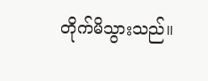တိုက်မိသွားသည်။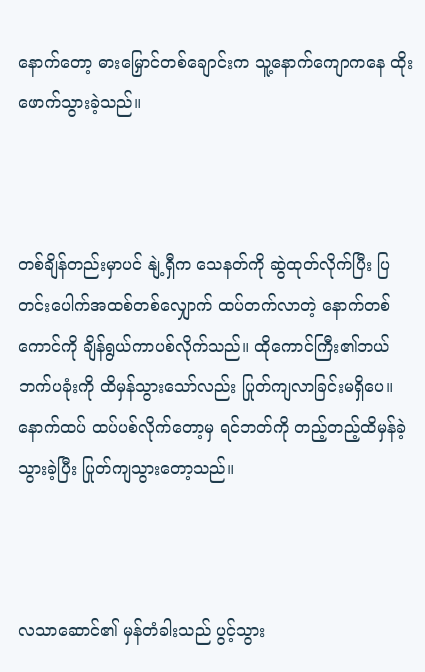နောက်တော့ ဓားမြှောင်တစ်ချောင်းက သူ့နောက်ကျောကနေ ထိုးဖောက်သွားခဲ့သည်။



တစ်ချိန်တည်းမှာပင် နျဲ့ရှီက သေနတ်ကို ဆွဲထုတ်လိုက်ပြီး ပြတင်းပေါက်အထစ်တစ်လျှောက် ထပ်တက်လာတဲ့ နောက်တစ်ကောင်ကို ချိန်ရွယ်ကာပစ်လိုက်သည်။ ထိုကောင်ကြီး၏ဘယ်ဘက်ပခုံးကို ထိမှန်သွားသော်လည်း ပြုတ်ကျလာခြင်းမရှိပေ။ နောက်ထပ် ထပ်ပစ်လိုက်တော့မှ ရင်ဘတ်ကို တည့်တည့်ထိမှန်ခဲ့သွားခဲ့ပြီး ပြုတ်ကျသွားတော့သည်။



လသာဆောင်၏ မှန်တံခါးသည် ပွင့်သွား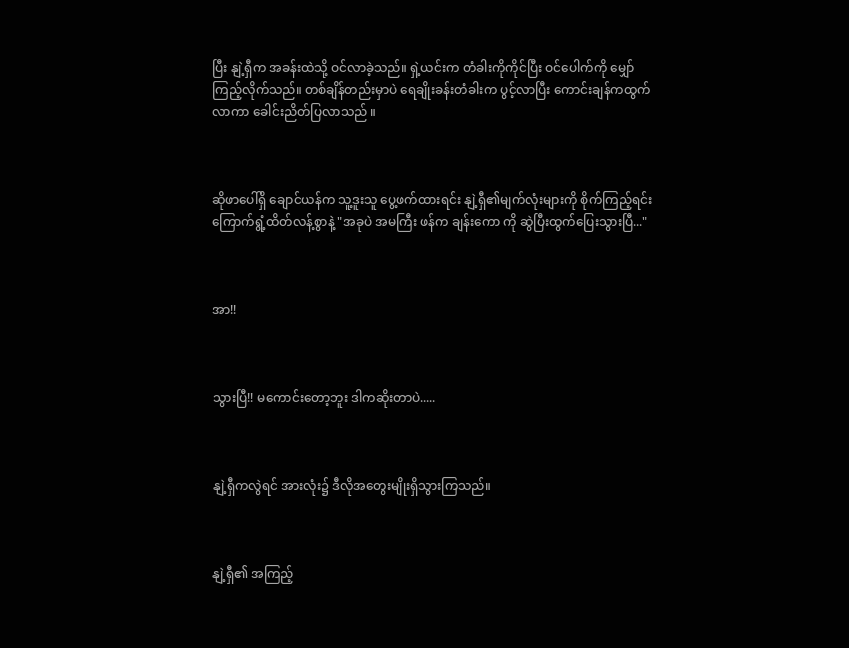ပြီး နျဲ့ရှီက အခန်းထဲသို့ ဝင်လာခဲ့သည်။ ရှဲ့ယင်းက တံခါးကိုကိုင်ပြီး ဝင်ပေါက်ကို မျှော်ကြည့်လိုက်သည်။ တစ်ချိန်တည်းမှာပဲ ရေချိုးခန်းတံခါးက ပွင့်လာပြီး ကောင်းချန်ကထွက်လာကာ ခေါင်းညိတ်ပြလာသည် ။



ဆိုဖာပေါ်ရှိ ချောင်ယန်က သူ့ဒူးသူ ပွေ့ဖက်ထားရင်း နျဲ့ရှီ၏မျက်လုံးများကို စိုက်ကြည့်ရင်း ကြောက်ရွံ့ထိတ်လန့်စွာနဲ့ "အခုပဲ အမကြီး ဖန်က ချန်းကော ကို ဆွဲပြီးထွက်ပြေးသွားပြီ..."



အာ!!



သွားပြီ!! မကောင်းတော့ဘူး ဒါကဆိုးတာပဲ.....



နျဲ့ရှီကလွဲရင် အားလုံး၌ ဒီလိုအတွေးမျိုးရှိသွားကြသည်။



နျဲ့ရှီ၏ အကြည့်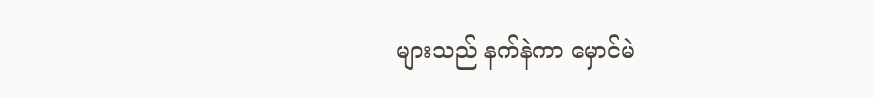များသည် နက်နဲကာ မှောင်မဲ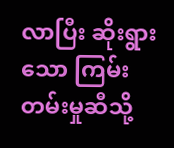လာပြီး ဆိုးရွားသော ကြမ်းတမ်းမှုဆီသို့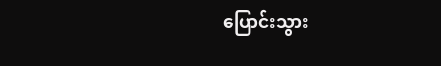ပြောင်းသွား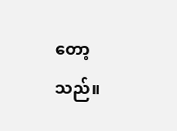တော့သည်။